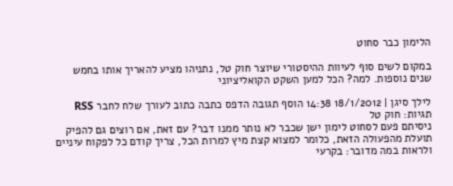הלימון כבר סחוט

במקום לשים סוף לעיוות ההיסטורי שיוצר חוק טל, נתניהו מציע להאריך אותו בחמש שנים נוספות. למה? הכל למען השקט הקואליציוני

לילך סיגן | 18/1/2012 14:38 הוסף תגובה הדפס כתבה כתוב לעורך שלח לחבר RSS
תגיות: חוק טל
ניסיתם פעם לסחוט לימון ישן שכבר לא נותר ממנו דבר? עם זאת, אם רוצים גם להפיק תועלת מהפעולה הזאת, כלומר למצוא קצת מיץ למרות הכל, צריך קודם כל לפקוח עיניים ולראות במה מדובר: בקרעי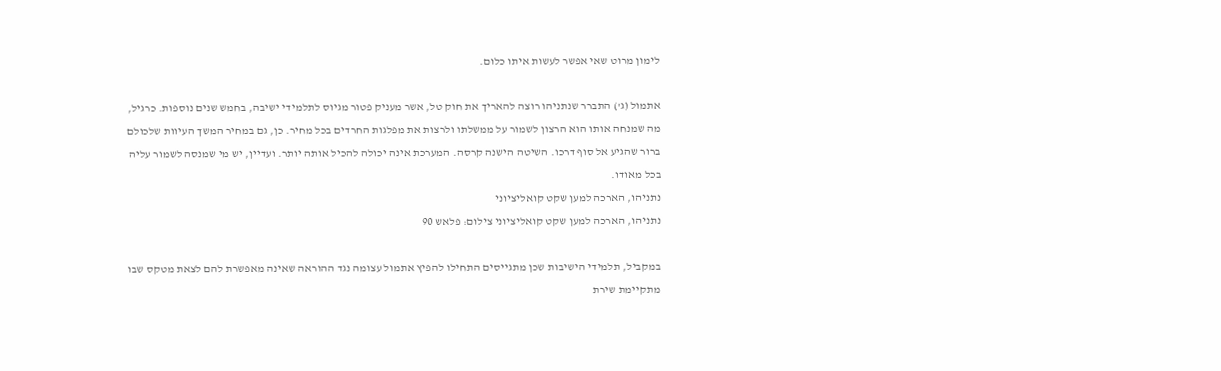לימון מרוט שאי אפשר לעשות איתו כלום.

אתמול (ג') התברר שנתניהו רוצה להאריך את חוק טל, אשר מעניק פטור מגיוס לתלמידי ישיבה, בחמש שנים נוספות. כרגיל, מה שמנחה אותו הוא הרצון לשמור על ממשלתו ולרצות את מפלגות החרדים בכל מחיר. כן, גם במחיר המשך העיוות שלכולם ברור שהגיע אל סוף דרכו. השיטה הישנה קרסה. המערכת אינה יכולה להכיל אותה יותר. ועדיין, יש מי שמנסה לשמור עליה בכל מאודו.
נתניהו, הארכה למען שקט קואליציוני
נתניהו, הארכה למען שקט קואליציוני צילום: פלאש 90

במקביל, תלמידי הישיבות שכן מתגייסים התחילו להפיץ אתמול עצומה נגד ההוראה שאינה מאפשרת להם לצאת מטקס שבו מתקיימת שירת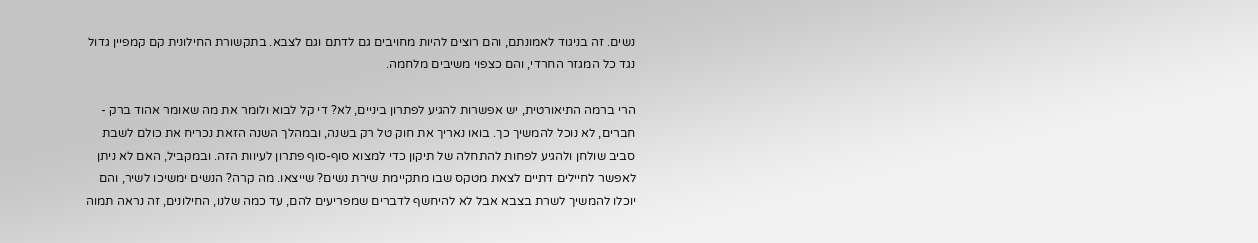נשים. זה בניגוד לאמונתם, והם רוצים להיות מחויבים גם לדתם וגם לצבא. בתקשורת החילונית קם קמפיין גדול נגד כל המגזר החרדי, והם כצפוי משיבים מלחמה.

הרי ברמה התיאורטית, יש אפשרות להגיע לפתרון ביניים, לא? די קל לבוא ולומר את מה שאומר אהוד ברק - חברים, לא נוכל להמשיך כך. בואו נאריך את חוק טל רק בשנה, ובמהלך השנה הזאת נכריח את כולם לשבת סביב שולחן ולהגיע לפחות להתחלה של תיקון כדי למצוא סוף-סוף פתרון לעיוות הזה. ובמקביל, האם לא ניתן לאפשר לחיילים דתיים לצאת מטקס שבו מתקיימת שירת נשים? שייצאו. מה קרה? הנשים ימשיכו לשיר, והם יוכלו להמשיך לשרת בצבא אבל לא להיחשף לדברים שמפריעים להם, עד כמה שלנו, החילונים, זה נראה תמוה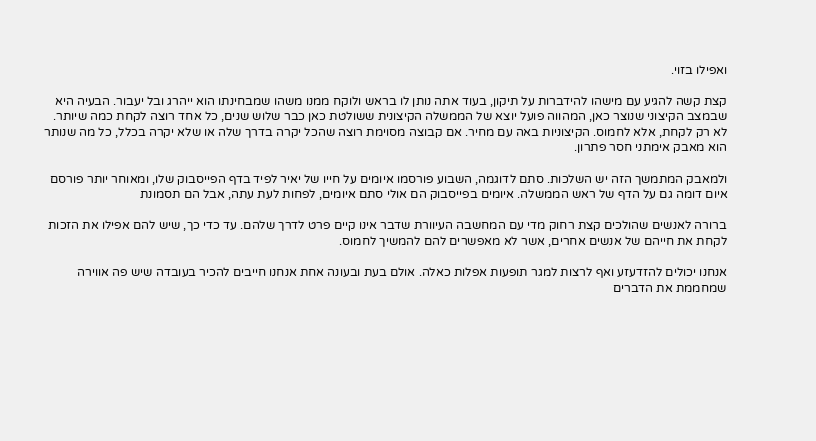ואפילו בזוי.

קצת קשה להגיע עם מישהו להידברות על תיקון, בעוד אתה נותן לו בראש ולוקח ממנו משהו שמבחינתו הוא ייהרג ובל יעבור. הבעיה היא שבמצב הקיצוני שנוצר כאן, המהווה פועל יוצא של הממשלה הקיצונית ששולטת כאן כבר שלוש שנים, כל אחד רוצה לקחת כמה שיותר. לא רק לקחת, אלא לחמוס. הקיצוניות באה עם מחיר. אם קבוצה מסוימת רוצה שהכל יקרה בדרך שלה או שלא יקרה בכלל, כל מה שנותר הוא מאבק אימתני חסר פתרון.

ולמאבק המתמשך הזה יש השלכות. סתם לדוגמה, השבוע פורסמו איומים על חייו של יאיר לפיד בדף הפייסבוק שלו, ומאוחר יותר פורסם איום דומה גם על הדף של ראש הממשלה. איומים בפייסבוק הם אולי סתם איומים, לפחות לעת עתה, אבל הם תסמונת

ברורה לאנשים שהולכים קצת רחוק מדי עם המחשבה העיוורת שדבר אינו קיים פרט לדרך שלהם. עד כדי כך, שיש להם אפילו את הזכות לקחת את חייהם של אנשים אחרים, אשר לא מאפשרים להם להמשיך לחמוס.

אנחנו יכולים להזדעזע ואף לרצות למגר תופעות אפלות כאלה. אולם בעת ובעונה אחת אנחנו חייבים להכיר בעובדה שיש פה אווירה שמחממת את הדברים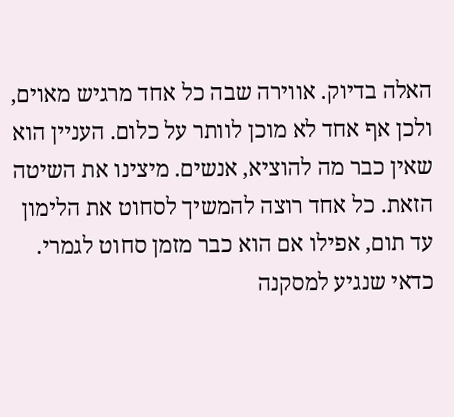האלה בדיוק. אווירה שבה כל אחד מרגיש מאוים, ולכן אף אחד לא מוכן לוותר על כלום. העניין הוא שאין כבר מה להוציא, אנשים. מיצינו את השיטה הזאת. כל אחד רוצה להמשיך לסחוט את הלימון עד תום, אפילו אם הוא כבר מזמן סחוט לגמרי. כדאי שנגיע למסקנה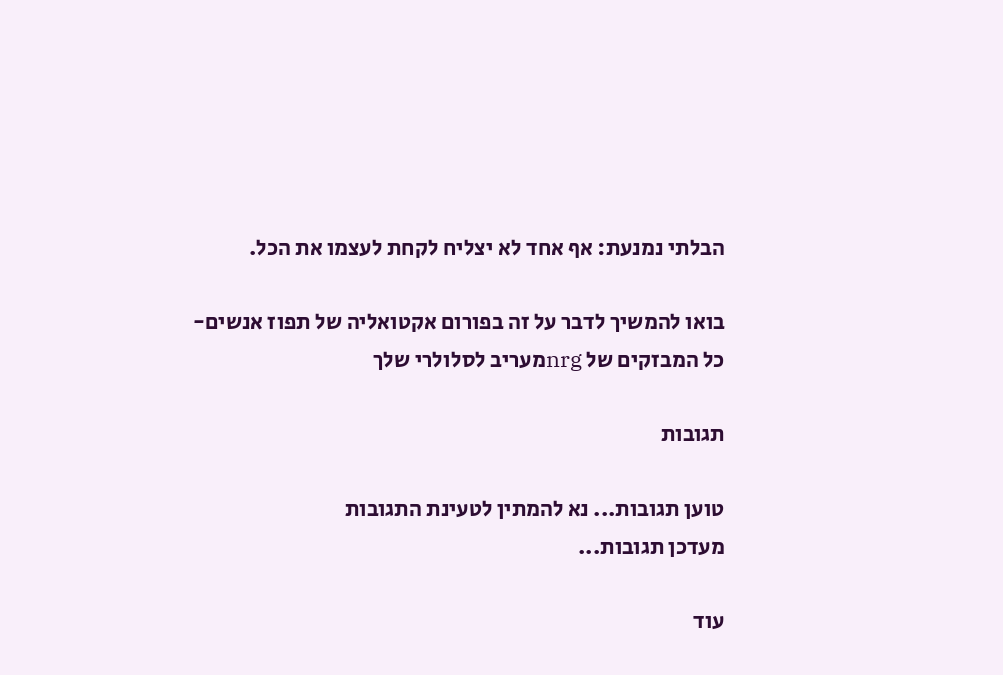הבלתי נמנעת: אף אחד לא יצליח לקחת לעצמו את הכל.

בואו להמשיך לדבר על זה בפורום אקטואליה של תפוז אנשים-
כל המבזקים של nrgמעריב לסלולרי שלך

תגובות

טוען תגובות... נא להמתין לטעינת התגובות
מעדכן תגובות...

עוד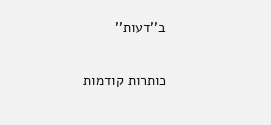ב''דעות''

כותרות קודמות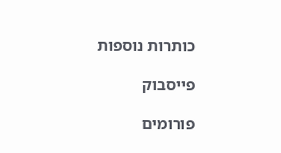כותרות נוספות

פייסבוק

פורומים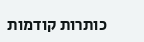כותרות קודמות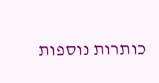כותרות נוספות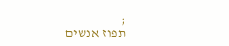;
תפוז אנשים